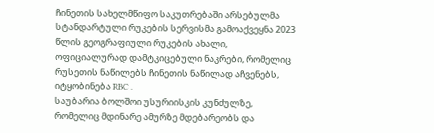ჩინეთის სახელმწიფო საკუთრებაში არსებულმა სტანდარტული რუკების სერვისმა გამოაქვეყნა 2023 წლის გეოგრაფიული რუკების ახალი, ოფიციალურად დამტკიცებული ნაკრები, რომელიც რუსეთის ნაწილებს ჩინეთის ნაწილად აჩვენებს, იტყობინება RBC .
საუბარია ბოლშოი უსურიისკის კუნძულზე, რომელიც მდინარე ამურზე მდებარეობს და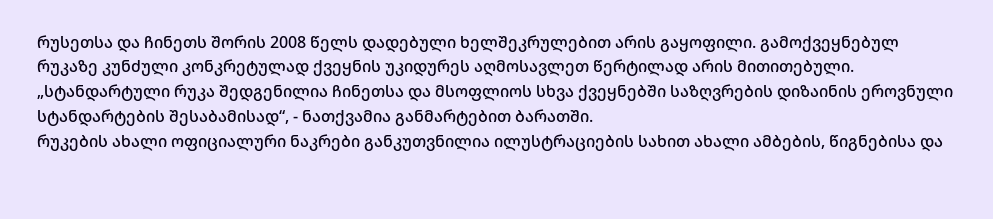რუსეთსა და ჩინეთს შორის 2008 წელს დადებული ხელშეკრულებით არის გაყოფილი. გამოქვეყნებულ რუკაზე კუნძული კონკრეტულად ქვეყნის უკიდურეს აღმოსავლეთ წერტილად არის მითითებული.
„სტანდარტული რუკა შედგენილია ჩინეთსა და მსოფლიოს სხვა ქვეყნებში საზღვრების დიზაინის ეროვნული სტანდარტების შესაბამისად“, - ნათქვამია განმარტებით ბარათში.
რუკების ახალი ოფიციალური ნაკრები განკუთვნილია ილუსტრაციების სახით ახალი ამბების, წიგნებისა და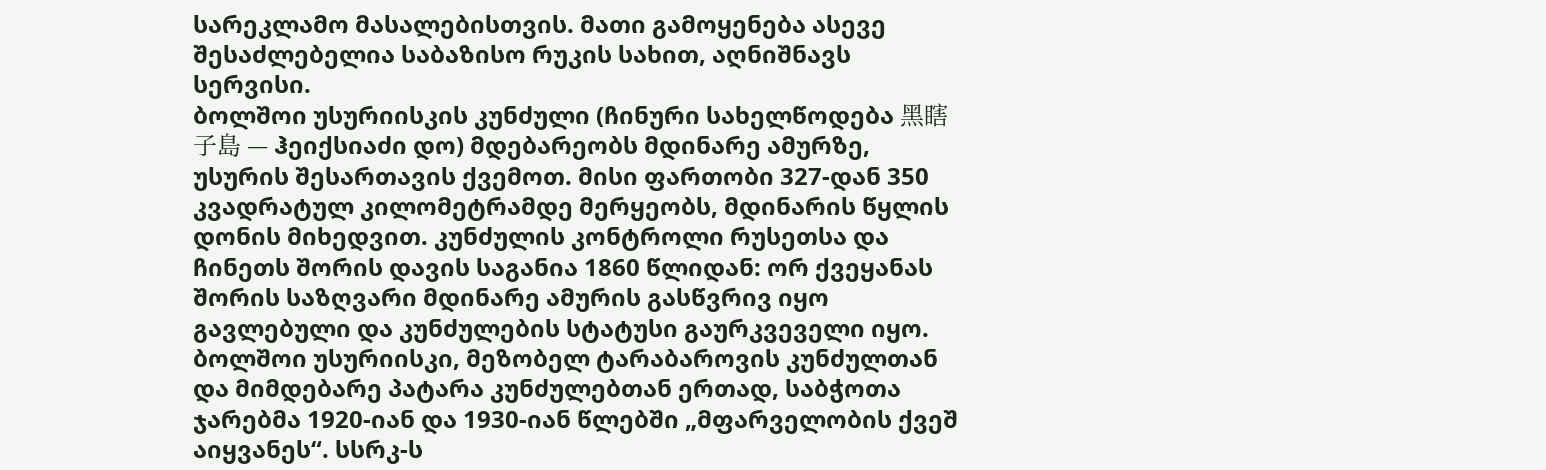სარეკლამო მასალებისთვის. მათი გამოყენება ასევე შესაძლებელია საბაზისო რუკის სახით, აღნიშნავს სერვისი.
ბოლშოი უსურიისკის კუნძული (ჩინური სახელწოდება 黑瞎子島 — ჰეიქსიაძი დო) მდებარეობს მდინარე ამურზე, უსურის შესართავის ქვემოთ. მისი ფართობი 327-დან 350 კვადრატულ კილომეტრამდე მერყეობს, მდინარის წყლის დონის მიხედვით. კუნძულის კონტროლი რუსეთსა და ჩინეთს შორის დავის საგანია 1860 წლიდან: ორ ქვეყანას შორის საზღვარი მდინარე ამურის გასწვრივ იყო გავლებული და კუნძულების სტატუსი გაურკვეველი იყო.
ბოლშოი უსურიისკი, მეზობელ ტარაბაროვის კუნძულთან და მიმდებარე პატარა კუნძულებთან ერთად, საბჭოთა ჯარებმა 1920-იან და 1930-იან წლებში „მფარველობის ქვეშ აიყვანეს“. სსრკ-ს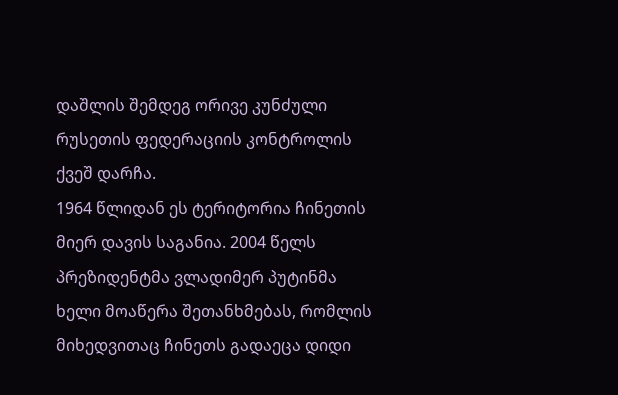დაშლის შემდეგ ორივე კუნძული რუსეთის ფედერაციის კონტროლის ქვეშ დარჩა.
1964 წლიდან ეს ტერიტორია ჩინეთის მიერ დავის საგანია. 2004 წელს პრეზიდენტმა ვლადიმერ პუტინმა ხელი მოაწერა შეთანხმებას, რომლის მიხედვითაც ჩინეთს გადაეცა დიდი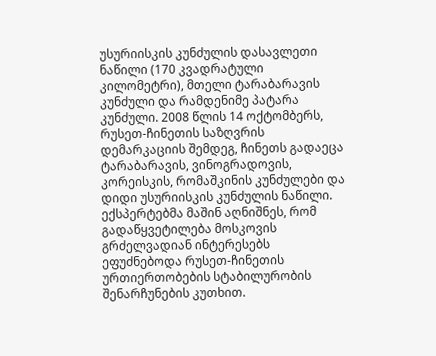უსურიისკის კუნძულის დასავლეთი ნაწილი (170 კვადრატული კილომეტრი), მთელი ტარაბარავის კუნძული და რამდენიმე პატარა კუნძული. 2008 წლის 14 ოქტომბერს, რუსეთ-ჩინეთის საზღვრის დემარკაციის შემდეგ, ჩინეთს გადაეცა ტარაბარავის, ვინოგრადოვის, კორეისკის, რომაშკინის კუნძულები და დიდი უსურიისკის კუნძულის ნაწილი. ექსპერტებმა მაშინ აღნიშნეს, რომ გადაწყვეტილება მოსკოვის გრძელვადიან ინტერესებს ეფუძნებოდა რუსეთ-ჩინეთის ურთიერთობების სტაბილურობის შენარჩუნების კუთხით.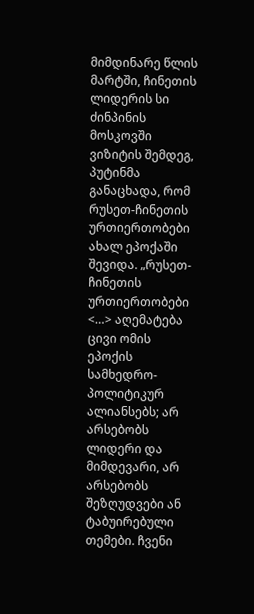მიმდინარე წლის მარტში, ჩინეთის ლიდერის სი ძინპინის მოსკოვში ვიზიტის შემდეგ, პუტინმა განაცხადა, რომ რუსეთ-ჩინეთის ურთიერთობები ახალ ეპოქაში შევიდა. „რუსეთ-ჩინეთის ურთიერთობები <…> აღემატება ცივი ომის ეპოქის სამხედრო-პოლიტიკურ ალიანსებს; არ არსებობს ლიდერი და მიმდევარი, არ არსებობს შეზღუდვები ან ტაბუირებული თემები. ჩვენი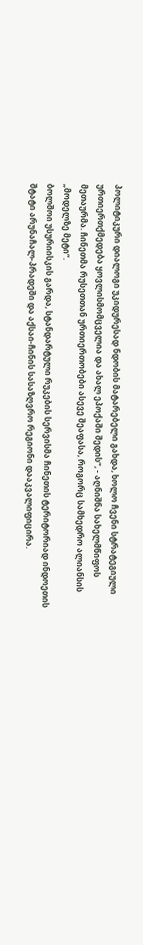პოლიტიკური დიალოგი უკიდურესად ნდობის მატარებელი გახდა, ხოლო ჩვენი სტრატეგიული ურთიერთქმედება ყოვლისმომცველია და ახალ ეპოქაში შედის“, - აღნიშნა სახელმწიფოს მეთაურმა. ჩინეთმა რუსეთთან ურთიერთობები ასევე შეაფასა, როგორც სამხედრო ალიანსის „მოდელზე მეტი“.
ბოლშოი უსურიისკის გარდა, სტანდარტული რუკების სერვისმა ჩინეთის ტერიტორიად ინდოეთის შტატი არუნაჩალ-პრადეში და აქსაი-ჩინის სასაზღვრო რეგიონი დააკვალიფიცირა.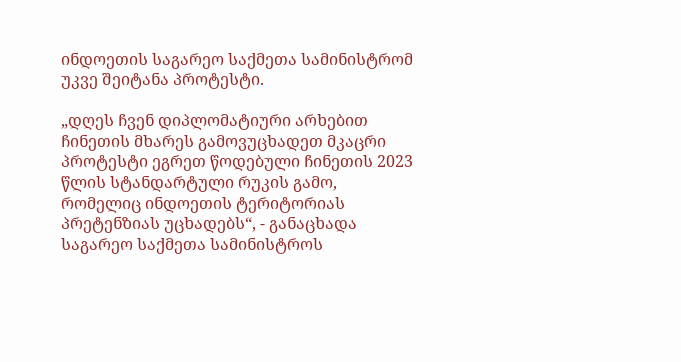ინდოეთის საგარეო საქმეთა სამინისტრომ უკვე შეიტანა პროტესტი.

„დღეს ჩვენ დიპლომატიური არხებით ჩინეთის მხარეს გამოვუცხადეთ მკაცრი პროტესტი ეგრეთ წოდებული ჩინეთის 2023 წლის სტანდარტული რუკის გამო, რომელიც ინდოეთის ტერიტორიას პრეტენზიას უცხადებს“, - განაცხადა საგარეო საქმეთა სამინისტროს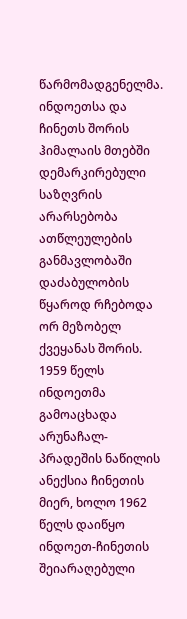წარმომადგენელმა.
ინდოეთსა და ჩინეთს შორის ჰიმალაის მთებში დემარკირებული საზღვრის არარსებობა ათწლეულების განმავლობაში დაძაბულობის წყაროდ რჩებოდა ორ მეზობელ ქვეყანას შორის. 1959 წელს ინდოეთმა გამოაცხადა არუნაჩალ-პრადეშის ნაწილის ანექსია ჩინეთის მიერ, ხოლო 1962 წელს დაიწყო ინდოეთ-ჩინეთის შეიარაღებული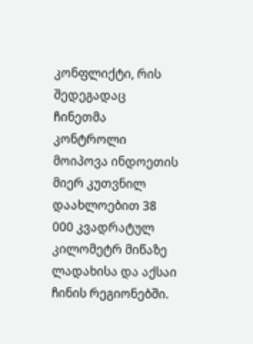კონფლიქტი, რის შედეგადაც ჩინეთმა კონტროლი მოიპოვა ინდოეთის მიერ კუთვნილ დაახლოებით 38 000 კვადრატულ კილომეტრ მიწაზე ლადახისა და აქსაი ჩინის რეგიონებში.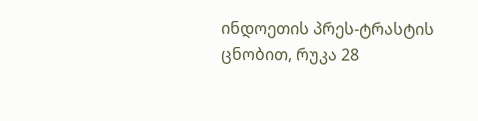ინდოეთის პრეს-ტრასტის ცნობით, რუკა 28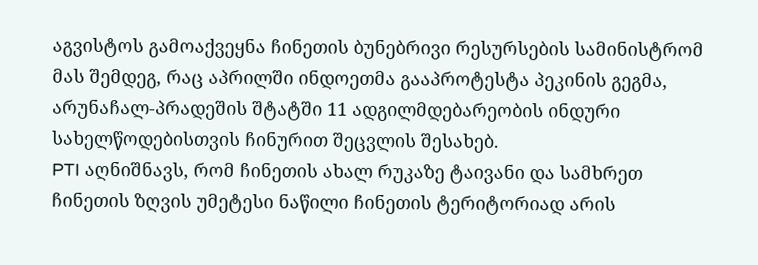აგვისტოს გამოაქვეყნა ჩინეთის ბუნებრივი რესურსების სამინისტრომ მას შემდეგ, რაც აპრილში ინდოეთმა გააპროტესტა პეკინის გეგმა, არუნაჩალ-პრადეშის შტატში 11 ადგილმდებარეობის ინდური სახელწოდებისთვის ჩინურით შეცვლის შესახებ.
PTI აღნიშნავს, რომ ჩინეთის ახალ რუკაზე ტაივანი და სამხრეთ ჩინეთის ზღვის უმეტესი ნაწილი ჩინეთის ტერიტორიად არის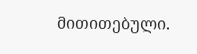მითითებული.